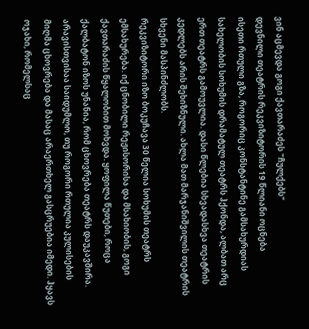ვინ აცმევდა გოგი ქავთარაძეს "ჩულქებს"
დევნილი თეატრის რეკვიზიტორის 19 წლიანი ოცნება
ისეთი რთული გზა, როგორიც კონსტანტინე გამსახურდიას სახელობის სოხუმის დრამატულ თეატრს ჰქონდა, ალბათ არც ერთ თეატრს გამოუვლია. დასი წლებია სხვადასხვა თეატრის კედლებს არის შეხიზნული. ახლა მათ მარჯანიშვილის თეატრის სხვენი მასპინძლობს.
რეკვიზიტორი იზო ბოკუჩავა 30 წელია სოხუმის თეატრს ემსახურება. იქ ცნობილი რეჟისორისა და მსახიობის, გოგი ქავთარაძის წყალობით მოხვდა. ყოფილა წუთები, როცა ქალბატონ იზოს უნანია, რომ ცხოვრება თეატრს დაუკავშირა. არავისთვისაა საიდუმლო, თუ როგორი რთულია კულისების მიღმა ცხოვრება და მასაც არაერთხელ გასცრუებია იმედი. ჰყავს ოჯახი, რომელსაც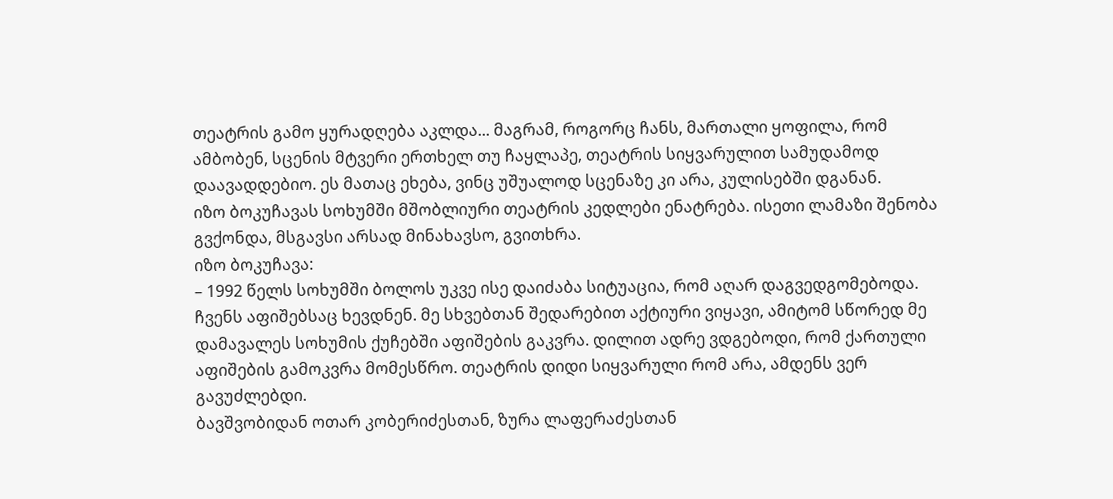თეატრის გამო ყურადღება აკლდა... მაგრამ, როგორც ჩანს, მართალი ყოფილა, რომ ამბობენ, სცენის მტვერი ერთხელ თუ ჩაყლაპე, თეატრის სიყვარულით სამუდამოდ დაავადდებიო. ეს მათაც ეხება, ვინც უშუალოდ სცენაზე კი არა, კულისებში დგანან.
იზო ბოკუჩავას სოხუმში მშობლიური თეატრის კედლები ენატრება. ისეთი ლამაზი შენობა გვქონდა, მსგავსი არსად მინახავსო, გვითხრა.
იზო ბოკუჩავა:
– 1992 წელს სოხუმში ბოლოს უკვე ისე დაიძაბა სიტუაცია, რომ აღარ დაგვედგომებოდა. ჩვენს აფიშებსაც ხევდნენ. მე სხვებთან შედარებით აქტიური ვიყავი, ამიტომ სწორედ მე დამავალეს სოხუმის ქუჩებში აფიშების გაკვრა. დილით ადრე ვდგებოდი, რომ ქართული აფიშების გამოკვრა მომესწრო. თეატრის დიდი სიყვარული რომ არა, ამდენს ვერ გავუძლებდი.
ბავშვობიდან ოთარ კობერიძესთან, ზურა ლაფერაძესთან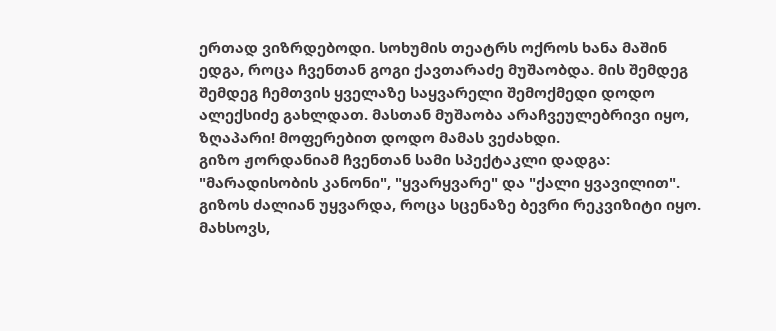ერთად ვიზრდებოდი. სოხუმის თეატრს ოქროს ხანა მაშინ ედგა, როცა ჩვენთან გოგი ქავთარაძე მუშაობდა. მის შემდეგ შემდეგ ჩემთვის ყველაზე საყვარელი შემოქმედი დოდო ალექსიძე გახლდათ. მასთან მუშაობა არაჩვეულებრივი იყო, ზღაპარი! მოფერებით დოდო მამას ვეძახდი.
გიზო ჟორდანიამ ჩვენთან სამი სპექტაკლი დადგა: "მარადისობის კანონი", "ყვარყვარე" და "ქალი ყვავილით". გიზოს ძალიან უყვარდა, როცა სცენაზე ბევრი რეკვიზიტი იყო. მახსოვს,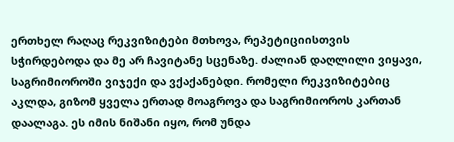ერთხელ რაღაც რეკვიზიტები მთხოვა, რეპეტიციისთვის სჭირდებოდა და მე არ ჩავიტანე სცენაზე. ძალიან დაღლილი ვიყავი, საგრიმიოროში ვიჯექი და ვქაქანებდი. რომელი რეკვიზიტებიც აკლდა, გიზომ ყველა ერთად მოაგროვა და საგრიმიოროს კართან დაალაგა. ეს იმის ნიშანი იყო, რომ უნდა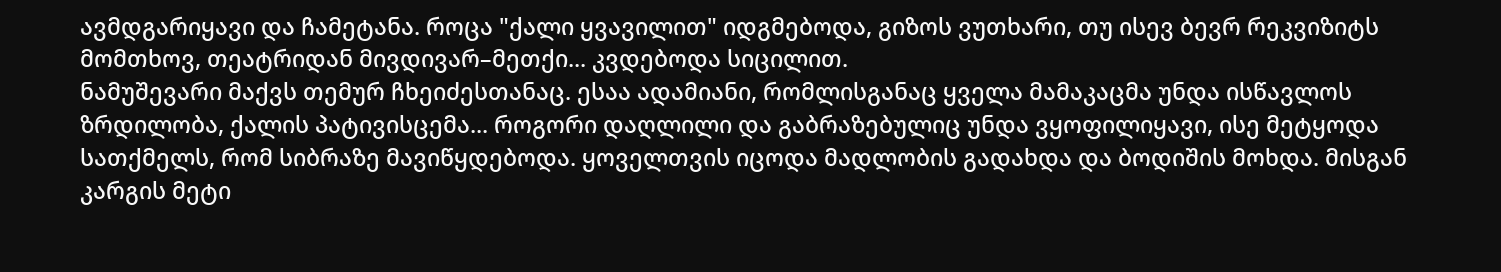ავმდგარიყავი და ჩამეტანა. როცა "ქალი ყვავილით" იდგმებოდა, გიზოს ვუთხარი, თუ ისევ ბევრ რეკვიზიტს მომთხოვ, თეატრიდან მივდივარ–მეთქი... კვდებოდა სიცილით.
ნამუშევარი მაქვს თემურ ჩხეიძესთანაც. ესაა ადამიანი, რომლისგანაც ყველა მამაკაცმა უნდა ისწავლოს ზრდილობა, ქალის პატივისცემა... როგორი დაღლილი და გაბრაზებულიც უნდა ვყოფილიყავი, ისე მეტყოდა სათქმელს, რომ სიბრაზე მავიწყდებოდა. ყოველთვის იცოდა მადლობის გადახდა და ბოდიშის მოხდა. მისგან კარგის მეტი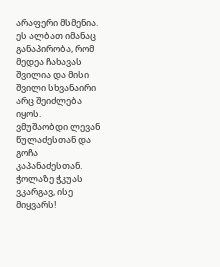არაფერი მსმენია. ეს ალბათ იმანაც განაპირობა, რომ მედეა ჩახავას შვილია და მისი შვილი სხვანაირი არც შეიძლება იყოს.
ვმუშაობდი ლევან წულაძესთან და გოჩა კაპანაძესთან. ჭოლაზე ჭკუას ვკარგავ, ისე მიყვარს!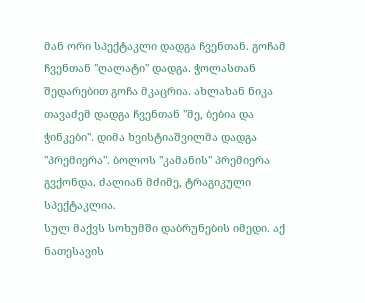მან ორი სპექტაკლი დადგა ჩვენთან. გოჩამ ჩვენთან "ღალატი" დადგა. ჭოლასთან შედარებით გოჩა მკაცრია. ახლახან ნიკა თავაძემ დადგა ჩვენთან "მე, ბებია და ჭინკები". დიმა ხვისტიაშვილმა დადგა "პრემიერა". ბოლოს "კამანის" პრემიერა გვქონდა. ძალიან მძიმე, ტრაგიკული სპექტაკლია.
სულ მაქვს სოხუმში დაბრუნების იმედი. აქ ნათესავის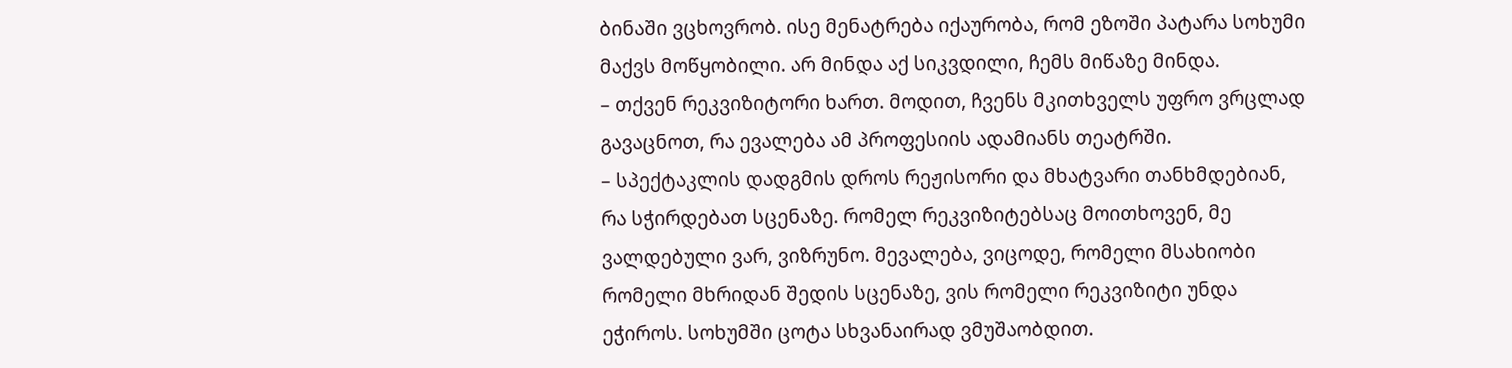ბინაში ვცხოვრობ. ისე მენატრება იქაურობა, რომ ეზოში პატარა სოხუმი მაქვს მოწყობილი. არ მინდა აქ სიკვდილი, ჩემს მიწაზე მინდა.
– თქვენ რეკვიზიტორი ხართ. მოდით, ჩვენს მკითხველს უფრო ვრცლად გავაცნოთ, რა ევალება ამ პროფესიის ადამიანს თეატრში.
– სპექტაკლის დადგმის დროს რეჟისორი და მხატვარი თანხმდებიან, რა სჭირდებათ სცენაზე. რომელ რეკვიზიტებსაც მოითხოვენ, მე ვალდებული ვარ, ვიზრუნო. მევალება, ვიცოდე, რომელი მსახიობი რომელი მხრიდან შედის სცენაზე, ვის რომელი რეკვიზიტი უნდა ეჭიროს. სოხუმში ცოტა სხვანაირად ვმუშაობდით.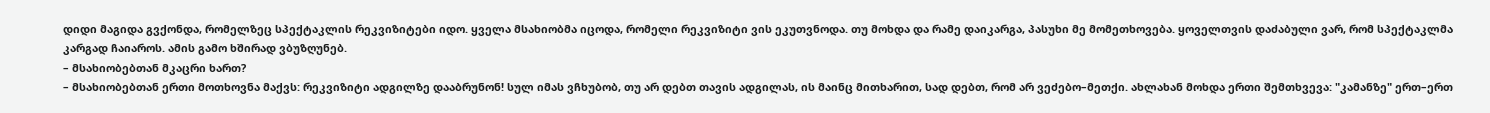დიდი მაგიდა გვქონდა, რომელზეც სპექტაკლის რეკვიზიტები იდო. ყველა მსახიობმა იცოდა, რომელი რეკვიზიტი ვის ეკუთვნოდა. თუ მოხდა და რამე დაიკარგა, პასუხი მე მომეთხოვება. ყოველთვის დაძაბული ვარ, რომ სპექტაკლმა კარგად ჩაიაროს. ამის გამო ხშირად ვბუზღუნებ.
– მსახიობებთან მკაცრი ხართ?
– მსახიობებთან ერთი მოთხოვნა მაქვს: რეკვიზიტი ადგილზე დააბრუნონ! სულ იმას ვჩხუბობ, თუ არ დებთ თავის ადგილას, ის მაინც მითხარით, სად დებთ, რომ არ ვეძებო–მეთქი. ახლახან მოხდა ერთი შემთხვევა: "კამანზე" ერთ–ერთ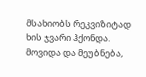მსახიობს რეკვიზიტად ხის ჯვარი ჰქონდა. მოვიდა და მეუბნება,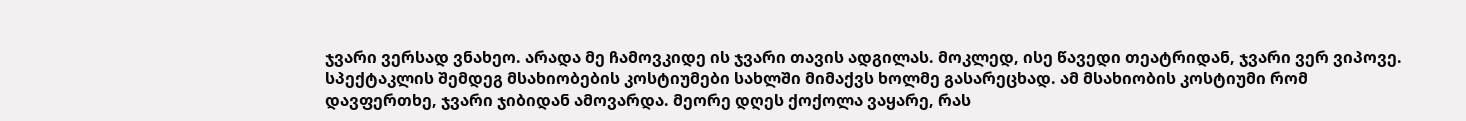ჯვარი ვერსად ვნახეო. არადა მე ჩამოვკიდე ის ჯვარი თავის ადგილას. მოკლედ, ისე წავედი თეატრიდან, ჯვარი ვერ ვიპოვე. სპექტაკლის შემდეგ მსახიობების კოსტიუმები სახლში მიმაქვს ხოლმე გასარეცხად. ამ მსახიობის კოსტიუმი რომ დავფერთხე, ჯვარი ჯიბიდან ამოვარდა. მეორე დღეს ქოქოლა ვაყარე, რას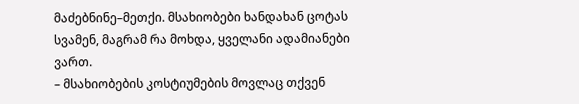მაძებნინე–მეთქი. მსახიობები ხანდახან ცოტას სვამენ, მაგრამ რა მოხდა, ყველანი ადამიანები ვართ.
– მსახიობების კოსტიუმების მოვლაც თქვენ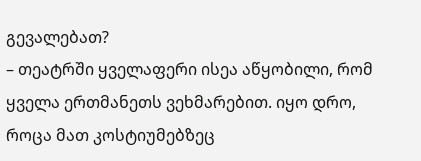გევალებათ?
– თეატრში ყველაფერი ისეა აწყობილი, რომ ყველა ერთმანეთს ვეხმარებით. იყო დრო, როცა მათ კოსტიუმებზეც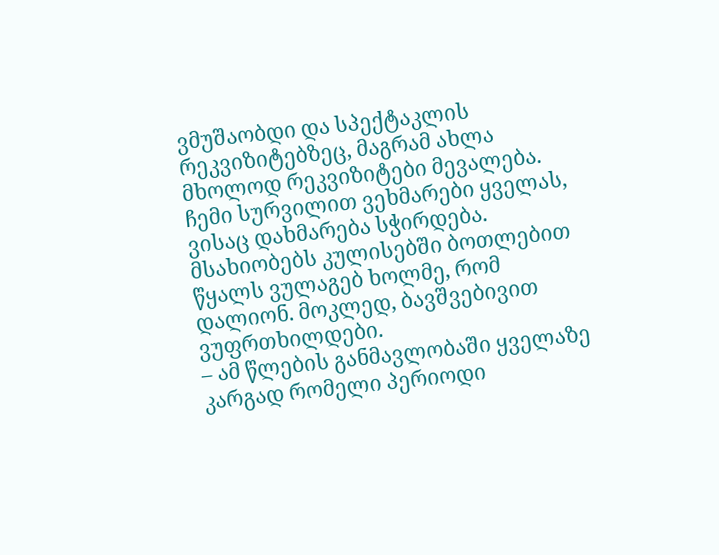ვმუშაობდი და სპექტაკლის რეკვიზიტებზეც, მაგრამ ახლა მხოლოდ რეკვიზიტები მევალება. ჩემი სურვილით ვეხმარები ყველას, ვისაც დახმარება სჭირდება. მსახიობებს კულისებში ბოთლებით წყალს ვულაგებ ხოლმე, რომ დალიონ. მოკლედ, ბავშვებივით ვუფრთხილდები.
– ამ წლების განმავლობაში ყველაზე კარგად რომელი პერიოდი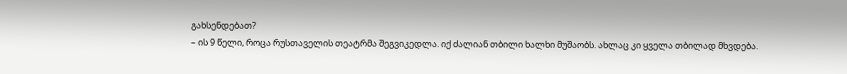გახსენდებათ?
– ის 9 წელი, როცა რუსთაველის თეატრმა შეგვიკედლა. იქ ძალიან თბილი ხალხი მუშაობს. ახლაც კი ყველა თბილად მხვდება.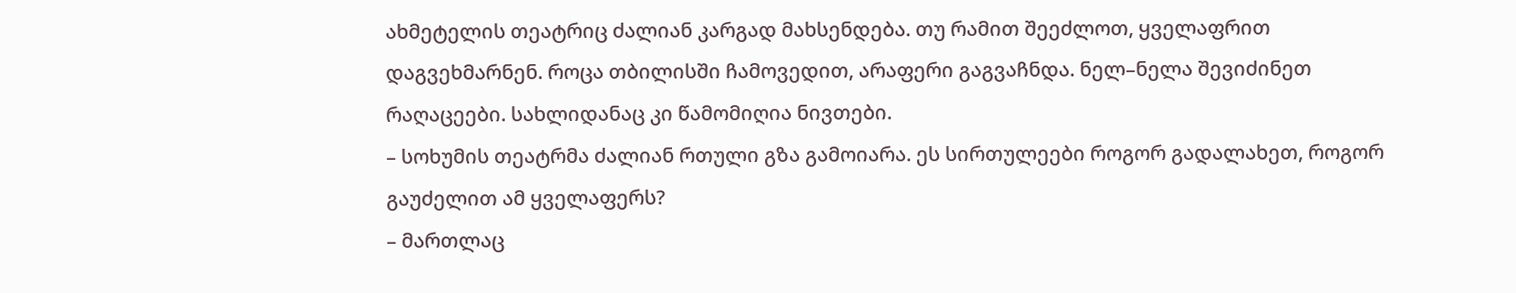ახმეტელის თეატრიც ძალიან კარგად მახსენდება. თუ რამით შეეძლოთ, ყველაფრით დაგვეხმარნენ. როცა თბილისში ჩამოვედით, არაფერი გაგვაჩნდა. ნელ–ნელა შევიძინეთ რაღაცეები. სახლიდანაც კი წამომიღია ნივთები.
– სოხუმის თეატრმა ძალიან რთული გზა გამოიარა. ეს სირთულეები როგორ გადალახეთ, როგორ გაუძელით ამ ყველაფერს?
– მართლაც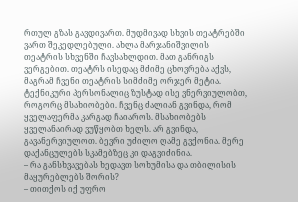რთულ გზას გავდივართ. მუდმივად სხვის თეატრებში ვართ შეკედლებული. ახლა მარჯანიშვილის თეატრის სხვენში ჩავსახლდით. მათ განრიგს ვერგებით. თეატრს ისედაც მძიმე ცხოვრება აქვს, მაგრამ ჩვენი თეატრის სიმძიმე ორჯერ მეტია. ტექნიკური პერსონალიც ზუსტად ისე ვნერვიულობთ, როგორც მსახიობები. ჩვენც ძალიან გვინდა, რომ ყველაფერმა კარგად ჩაიაროს. მსახიობებს ყველანაირად ვუწყობთ ხელს. არ გვინდა, გავანერვიულოთ. ბევრი უძილო ღამე გვქონია. მერე დაქანცულებს სკამებზეც კი დაგვიძინია.
– რა განსხვავებას ხედავთ სოხუმისა და თბილისის მაყურებლებს შორის?
– თითქოს იქ უფრო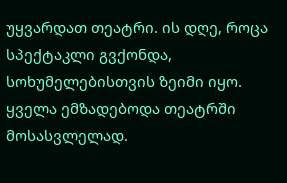უყვარდათ თეატრი. ის დღე, როცა სპექტაკლი გვქონდა, სოხუმელებისთვის ზეიმი იყო. ყველა ემზადებოდა თეატრში მოსასვლელად.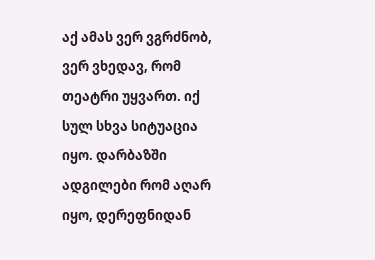აქ ამას ვერ ვგრძნობ, ვერ ვხედავ, რომ თეატრი უყვართ. იქ სულ სხვა სიტუაცია იყო. დარბაზში ადგილები რომ აღარ იყო, დერეფნიდან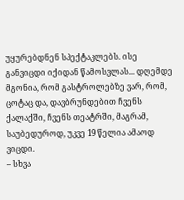უყურებდნენ სპექტაკლებს. ისე განვიცდი იქიდან წამოსვლას... დღემდე მგონია, რომ გასტროლებზე ვარ, რომ, ცოტაც და, დავბრუნდებით ჩვენს ქალაქში, ჩვენს თეატრში, მაგრამ, საუბედუროდ, უკვე 19 წელია ამაოდ ვიცდი.
– სხვა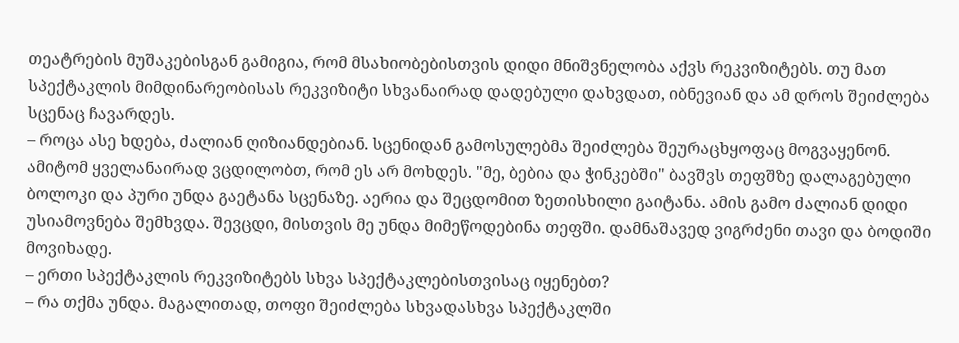თეატრების მუშაკებისგან გამიგია, რომ მსახიობებისთვის დიდი მნიშვნელობა აქვს რეკვიზიტებს. თუ მათ სპექტაკლის მიმდინარეობისას რეკვიზიტი სხვანაირად დადებული დახვდათ, იბნევიან და ამ დროს შეიძლება სცენაც ჩავარდეს.
– როცა ასე ხდება, ძალიან ღიზიანდებიან. სცენიდან გამოსულებმა შეიძლება შეურაცხყოფაც მოგვაყენონ. ამიტომ ყველანაირად ვცდილობთ, რომ ეს არ მოხდეს. "მე, ბებია და ჭინკებში" ბავშვს თეფშზე დალაგებული ბოლოკი და პური უნდა გაეტანა სცენაზე. აერია და შეცდომით ზეთისხილი გაიტანა. ამის გამო ძალიან დიდი უსიამოვნება შემხვდა. შევცდი, მისთვის მე უნდა მიმეწოდებინა თეფში. დამნაშავედ ვიგრძენი თავი და ბოდიში მოვიხადე.
– ერთი სპექტაკლის რეკვიზიტებს სხვა სპექტაკლებისთვისაც იყენებთ?
– რა თქმა უნდა. მაგალითად, თოფი შეიძლება სხვადასხვა სპექტაკლში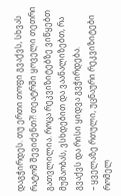დაგჭირდეს. თუ ერთი თოფი გვაქვს, სხვას რატომ შევიძენთ?! თეატრში ყოველი თეთრი გათვლილია. როცა რეკვიზიტებზე ვიწყებთ მუშაობას, ვსხდებით და ვაანალიზებთ, რა გვაქვს და რისი ყიდვა გვჭირდება.
– ყველაზე რთული, უცნაური რეკვიზიტები რომელ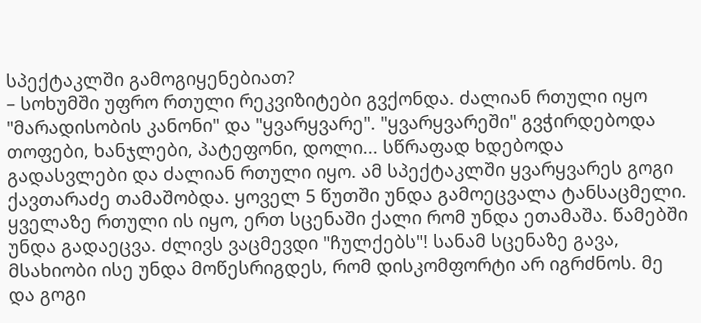სპექტაკლში გამოგიყენებიათ?
– სოხუმში უფრო რთული რეკვიზიტები გვქონდა. ძალიან რთული იყო "მარადისობის კანონი" და "ყვარყვარე". "ყვარყვარეში" გვჭირდებოდა თოფები, ხანჯლები, პატეფონი, დოლი... სწრაფად ხდებოდა გადასვლები და ძალიან რთული იყო. ამ სპექტაკლში ყვარყვარეს გოგი ქავთარაძე თამაშობდა. ყოველ 5 წუთში უნდა გამოეცვალა ტანსაცმელი. ყველაზე რთული ის იყო, ერთ სცენაში ქალი რომ უნდა ეთამაშა. წამებში უნდა გადაეცვა. ძლივს ვაცმევდი "ჩულქებს"! სანამ სცენაზე გავა, მსახიობი ისე უნდა მოწესრიგდეს, რომ დისკომფორტი არ იგრძნოს. მე და გოგი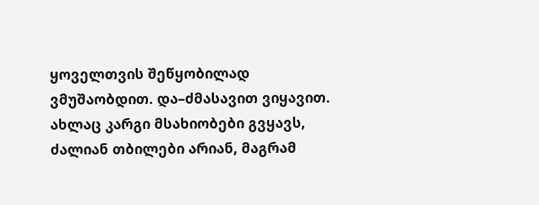ყოველთვის შეწყობილად ვმუშაობდით. და–ძმასავით ვიყავით.
ახლაც კარგი მსახიობები გვყავს, ძალიან თბილები არიან, მაგრამ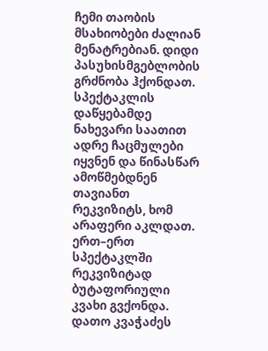ჩემი თაობის მსახიობები ძალიან მენატრებიან. დიდი პასუხისმგებლობის გრძნობა ჰქონდათ. სპექტაკლის დაწყებამდე ნახევარი საათით ადრე ჩაცმულები იყვნენ და წინასწარ ამოწმებდნენ თავიანთ რეკვიზიტს, ხომ არაფერი აკლდათ. ერთ–ერთ სპექტაკლში რეკვიზიტად ბუტაფორიული კვახი გვქონდა. დათო კვაჭაძეს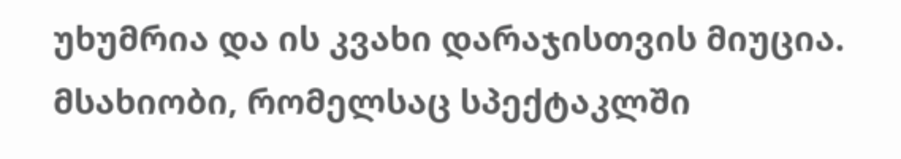უხუმრია და ის კვახი დარაჯისთვის მიუცია. მსახიობი, რომელსაც სპექტაკლში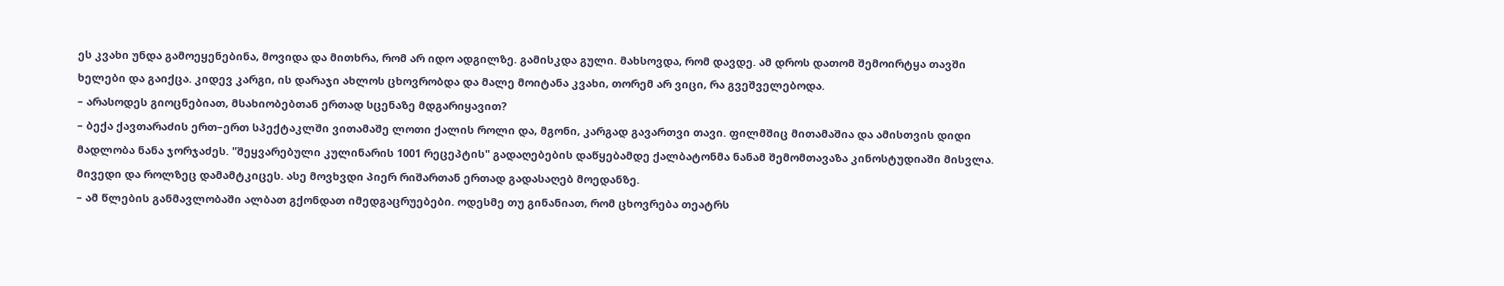ეს კვახი უნდა გამოეყენებინა, მოვიდა და მითხრა, რომ არ იდო ადგილზე. გამისკდა გული. მახსოვდა, რომ დავდე. ამ დროს დათომ შემოირტყა თავში ხელები და გაიქცა. კიდევ კარგი, ის დარაჯი ახლოს ცხოვრობდა და მალე მოიტანა კვახი, თორემ არ ვიცი, რა გვეშველებოდა.
– არასოდეს გიოცნებიათ, მსახიობებთან ერთად სცენაზე მდგარიყავით?
– ბექა ქავთარაძის ერთ–ერთ სპექტაკლში ვითამაშე ლოთი ქალის როლი და, მგონი, კარგად გავართვი თავი. ფილმშიც მითამაშია და ამისთვის დიდი მადლობა ნანა ჯორჯაძეს. "შეყვარებული კულინარის 1001 რეცეპტის" გადაღებების დაწყებამდე ქალბატონმა ნანამ შემომთავაზა კინოსტუდიაში მისვლა. მივედი და როლზეც დამამტკიცეს. ასე მოვხვდი პიერ რიშართან ერთად გადასაღებ მოედანზე.
– ამ წლების განმავლობაში ალბათ გქონდათ იმედგაცრუებები. ოდესმე თუ გინანიათ, რომ ცხოვრება თეატრს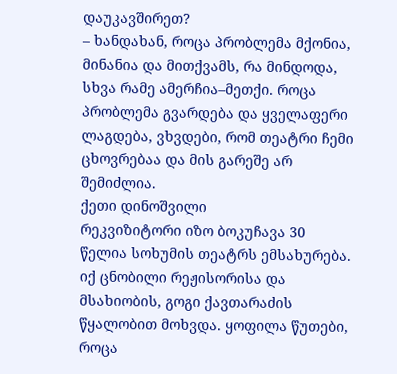დაუკავშირეთ?
– ხანდახან, როცა პრობლემა მქონია, მინანია და მითქვამს, რა მინდოდა, სხვა რამე ამერჩია–მეთქი. როცა პრობლემა გვარდება და ყველაფერი ლაგდება, ვხვდები, რომ თეატრი ჩემი ცხოვრებაა და მის გარეშე არ შემიძლია.
ქეთი დინოშვილი
რეკვიზიტორი იზო ბოკუჩავა 30 წელია სოხუმის თეატრს ემსახურება. იქ ცნობილი რეჟისორისა და მსახიობის, გოგი ქავთარაძის წყალობით მოხვდა. ყოფილა წუთები, როცა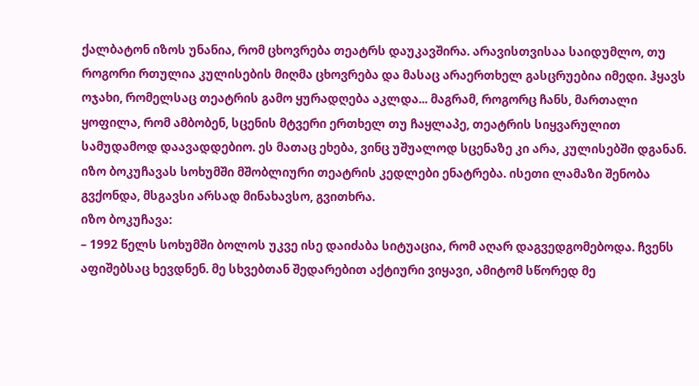ქალბატონ იზოს უნანია, რომ ცხოვრება თეატრს დაუკავშირა. არავისთვისაა საიდუმლო, თუ როგორი რთულია კულისების მიღმა ცხოვრება და მასაც არაერთხელ გასცრუებია იმედი. ჰყავს ოჯახი, რომელსაც თეატრის გამო ყურადღება აკლდა... მაგრამ, როგორც ჩანს, მართალი ყოფილა, რომ ამბობენ, სცენის მტვერი ერთხელ თუ ჩაყლაპე, თეატრის სიყვარულით სამუდამოდ დაავადდებიო. ეს მათაც ეხება, ვინც უშუალოდ სცენაზე კი არა, კულისებში დგანან.
იზო ბოკუჩავას სოხუმში მშობლიური თეატრის კედლები ენატრება. ისეთი ლამაზი შენობა გვქონდა, მსგავსი არსად მინახავსო, გვითხრა.
იზო ბოკუჩავა:
– 1992 წელს სოხუმში ბოლოს უკვე ისე დაიძაბა სიტუაცია, რომ აღარ დაგვედგომებოდა. ჩვენს აფიშებსაც ხევდნენ. მე სხვებთან შედარებით აქტიური ვიყავი, ამიტომ სწორედ მე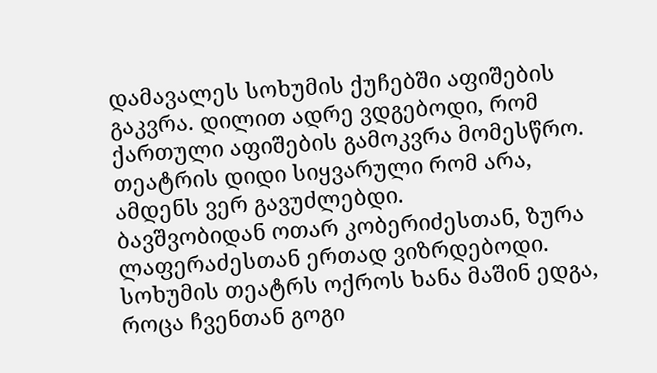დამავალეს სოხუმის ქუჩებში აფიშების გაკვრა. დილით ადრე ვდგებოდი, რომ ქართული აფიშების გამოკვრა მომესწრო. თეატრის დიდი სიყვარული რომ არა, ამდენს ვერ გავუძლებდი.
ბავშვობიდან ოთარ კობერიძესთან, ზურა ლაფერაძესთან ერთად ვიზრდებოდი. სოხუმის თეატრს ოქროს ხანა მაშინ ედგა, როცა ჩვენთან გოგი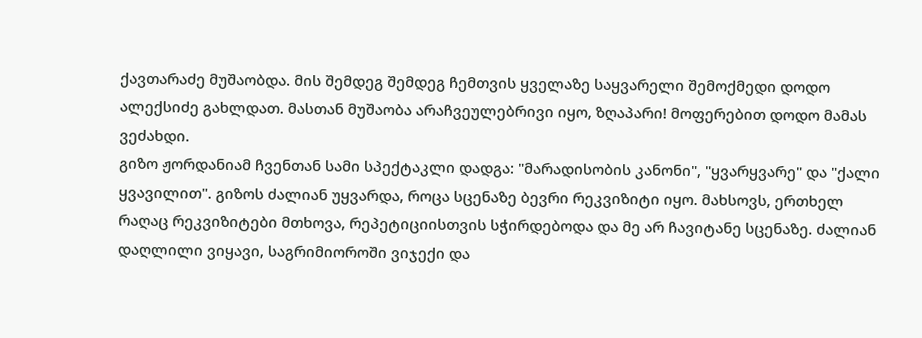ქავთარაძე მუშაობდა. მის შემდეგ შემდეგ ჩემთვის ყველაზე საყვარელი შემოქმედი დოდო ალექსიძე გახლდათ. მასთან მუშაობა არაჩვეულებრივი იყო, ზღაპარი! მოფერებით დოდო მამას ვეძახდი.
გიზო ჟორდანიამ ჩვენთან სამი სპექტაკლი დადგა: "მარადისობის კანონი", "ყვარყვარე" და "ქალი ყვავილით". გიზოს ძალიან უყვარდა, როცა სცენაზე ბევრი რეკვიზიტი იყო. მახსოვს, ერთხელ რაღაც რეკვიზიტები მთხოვა, რეპეტიციისთვის სჭირდებოდა და მე არ ჩავიტანე სცენაზე. ძალიან დაღლილი ვიყავი, საგრიმიოროში ვიჯექი და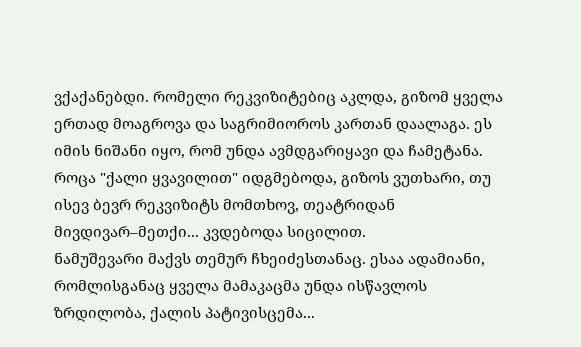ვქაქანებდი. რომელი რეკვიზიტებიც აკლდა, გიზომ ყველა ერთად მოაგროვა და საგრიმიოროს კართან დაალაგა. ეს იმის ნიშანი იყო, რომ უნდა ავმდგარიყავი და ჩამეტანა. როცა "ქალი ყვავილით" იდგმებოდა, გიზოს ვუთხარი, თუ ისევ ბევრ რეკვიზიტს მომთხოვ, თეატრიდან მივდივარ–მეთქი... კვდებოდა სიცილით.
ნამუშევარი მაქვს თემურ ჩხეიძესთანაც. ესაა ადამიანი, რომლისგანაც ყველა მამაკაცმა უნდა ისწავლოს ზრდილობა, ქალის პატივისცემა...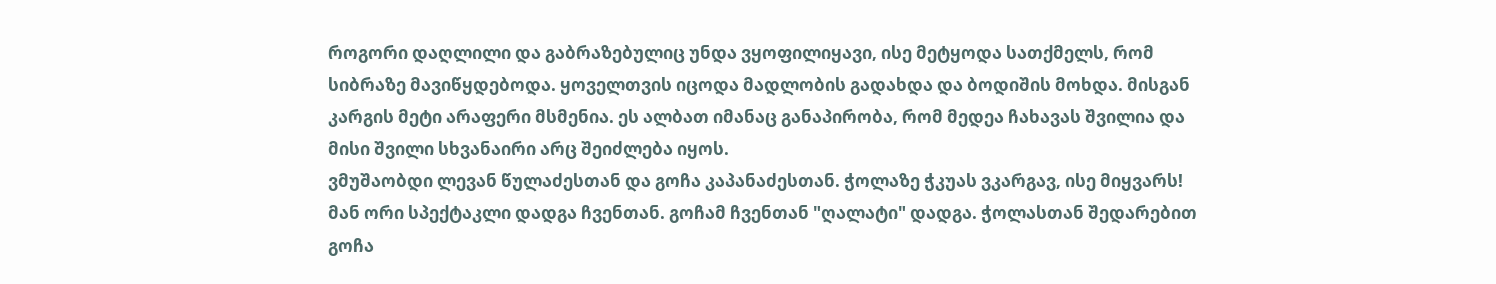როგორი დაღლილი და გაბრაზებულიც უნდა ვყოფილიყავი, ისე მეტყოდა სათქმელს, რომ სიბრაზე მავიწყდებოდა. ყოველთვის იცოდა მადლობის გადახდა და ბოდიშის მოხდა. მისგან კარგის მეტი არაფერი მსმენია. ეს ალბათ იმანაც განაპირობა, რომ მედეა ჩახავას შვილია და მისი შვილი სხვანაირი არც შეიძლება იყოს.
ვმუშაობდი ლევან წულაძესთან და გოჩა კაპანაძესთან. ჭოლაზე ჭკუას ვკარგავ, ისე მიყვარს! მან ორი სპექტაკლი დადგა ჩვენთან. გოჩამ ჩვენთან "ღალატი" დადგა. ჭოლასთან შედარებით გოჩა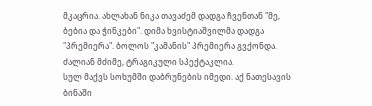მკაცრია. ახლახან ნიკა თავაძემ დადგა ჩვენთან "მე, ბებია და ჭინკები". დიმა ხვისტიაშვილმა დადგა "პრემიერა". ბოლოს "კამანის" პრემიერა გვქონდა. ძალიან მძიმე, ტრაგიკული სპექტაკლია.
სულ მაქვს სოხუმში დაბრუნების იმედი. აქ ნათესავის ბინაში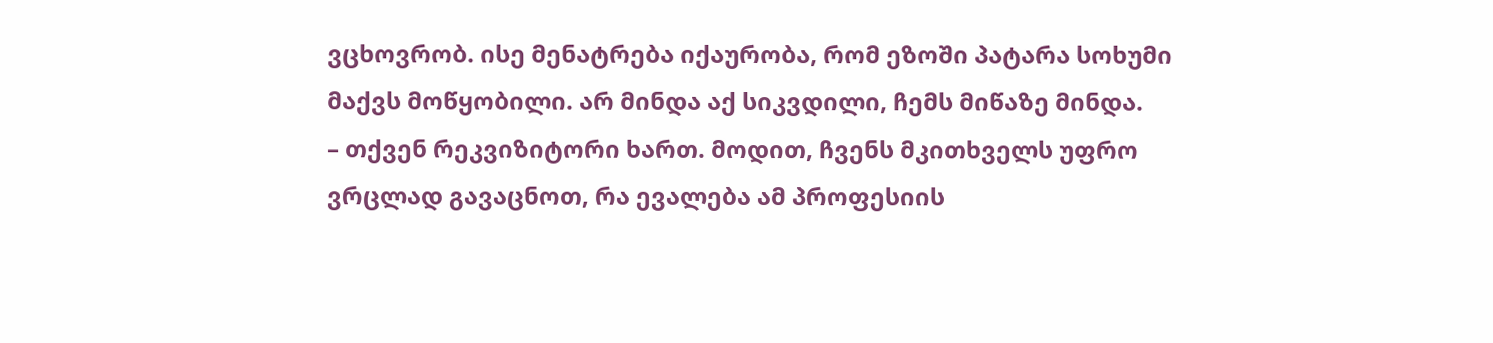ვცხოვრობ. ისე მენატრება იქაურობა, რომ ეზოში პატარა სოხუმი მაქვს მოწყობილი. არ მინდა აქ სიკვდილი, ჩემს მიწაზე მინდა.
– თქვენ რეკვიზიტორი ხართ. მოდით, ჩვენს მკითხველს უფრო ვრცლად გავაცნოთ, რა ევალება ამ პროფესიის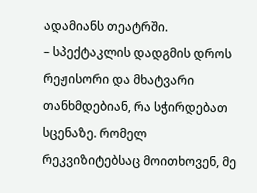ადამიანს თეატრში.
– სპექტაკლის დადგმის დროს რეჟისორი და მხატვარი თანხმდებიან, რა სჭირდებათ სცენაზე. რომელ რეკვიზიტებსაც მოითხოვენ, მე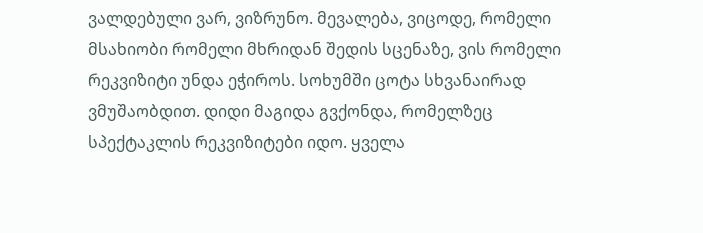ვალდებული ვარ, ვიზრუნო. მევალება, ვიცოდე, რომელი მსახიობი რომელი მხრიდან შედის სცენაზე, ვის რომელი რეკვიზიტი უნდა ეჭიროს. სოხუმში ცოტა სხვანაირად ვმუშაობდით. დიდი მაგიდა გვქონდა, რომელზეც სპექტაკლის რეკვიზიტები იდო. ყველა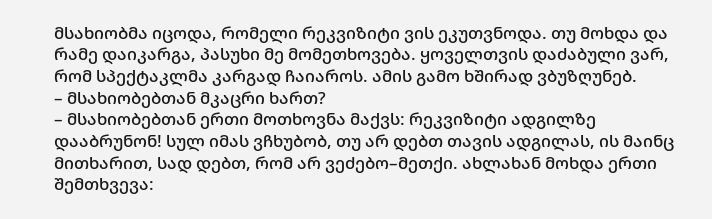მსახიობმა იცოდა, რომელი რეკვიზიტი ვის ეკუთვნოდა. თუ მოხდა და რამე დაიკარგა, პასუხი მე მომეთხოვება. ყოველთვის დაძაბული ვარ, რომ სპექტაკლმა კარგად ჩაიაროს. ამის გამო ხშირად ვბუზღუნებ.
– მსახიობებთან მკაცრი ხართ?
– მსახიობებთან ერთი მოთხოვნა მაქვს: რეკვიზიტი ადგილზე დააბრუნონ! სულ იმას ვჩხუბობ, თუ არ დებთ თავის ადგილას, ის მაინც მითხარით, სად დებთ, რომ არ ვეძებო–მეთქი. ახლახან მოხდა ერთი შემთხვევა: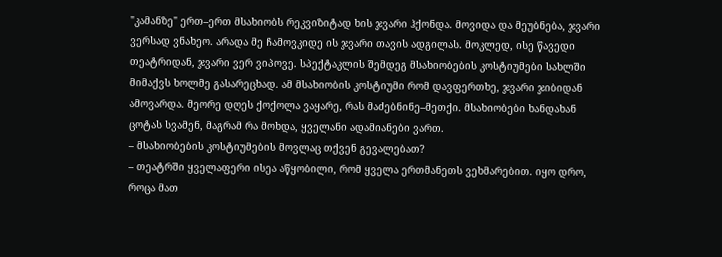"კამანზე" ერთ–ერთ მსახიობს რეკვიზიტად ხის ჯვარი ჰქონდა. მოვიდა და მეუბნება, ჯვარი ვერსად ვნახეო. არადა მე ჩამოვკიდე ის ჯვარი თავის ადგილას. მოკლედ, ისე წავედი თეატრიდან, ჯვარი ვერ ვიპოვე. სპექტაკლის შემდეგ მსახიობების კოსტიუმები სახლში მიმაქვს ხოლმე გასარეცხად. ამ მსახიობის კოსტიუმი რომ დავფერთხე, ჯვარი ჯიბიდან ამოვარდა. მეორე დღეს ქოქოლა ვაყარე, რას მაძებნინე–მეთქი. მსახიობები ხანდახან ცოტას სვამენ, მაგრამ რა მოხდა, ყველანი ადამიანები ვართ.
– მსახიობების კოსტიუმების მოვლაც თქვენ გევალებათ?
– თეატრში ყველაფერი ისეა აწყობილი, რომ ყველა ერთმანეთს ვეხმარებით. იყო დრო, როცა მათ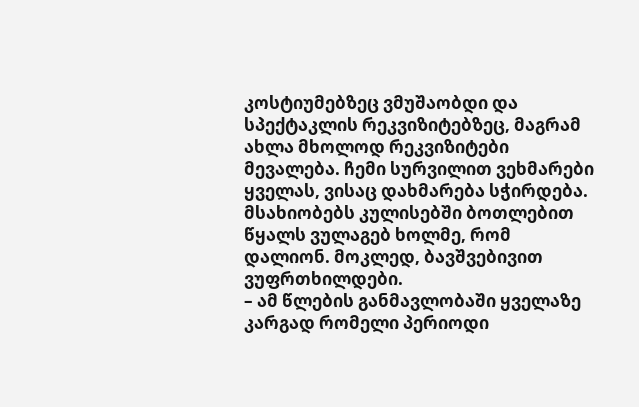კოსტიუმებზეც ვმუშაობდი და სპექტაკლის რეკვიზიტებზეც, მაგრამ ახლა მხოლოდ რეკვიზიტები მევალება. ჩემი სურვილით ვეხმარები ყველას, ვისაც დახმარება სჭირდება. მსახიობებს კულისებში ბოთლებით წყალს ვულაგებ ხოლმე, რომ დალიონ. მოკლედ, ბავშვებივით ვუფრთხილდები.
– ამ წლების განმავლობაში ყველაზე კარგად რომელი პერიოდი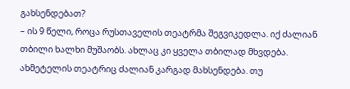გახსენდებათ?
– ის 9 წელი, როცა რუსთაველის თეატრმა შეგვიკედლა. იქ ძალიან თბილი ხალხი მუშაობს. ახლაც კი ყველა თბილად მხვდება. ახმეტელის თეატრიც ძალიან კარგად მახსენდება. თუ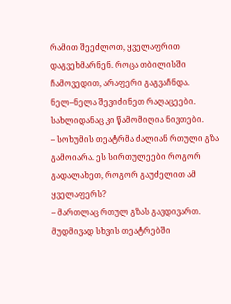რამით შეეძლოთ, ყველაფრით დაგვეხმარნენ. როცა თბილისში ჩამოვედით, არაფერი გაგვაჩნდა. ნელ–ნელა შევიძინეთ რაღაცეები. სახლიდანაც კი წამომიღია ნივთები.
– სოხუმის თეატრმა ძალიან რთული გზა გამოიარა. ეს სირთულეები როგორ გადალახეთ, როგორ გაუძელით ამ ყველაფერს?
– მართლაც რთულ გზას გავდივართ. მუდმივად სხვის თეატრებში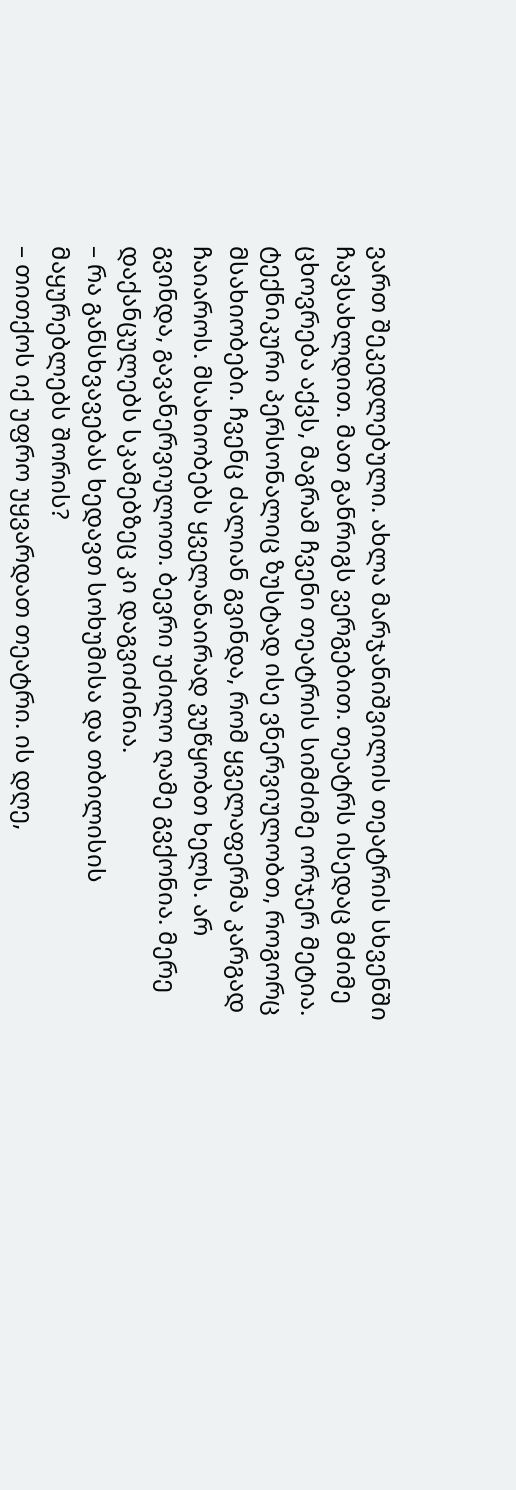ვართ შეკედლებული. ახლა მარჯანიშვილის თეატრის სხვენში ჩავსახლდით. მათ განრიგს ვერგებით. თეატრს ისედაც მძიმე ცხოვრება აქვს, მაგრამ ჩვენი თეატრის სიმძიმე ორჯერ მეტია. ტექნიკური პერსონალიც ზუსტად ისე ვნერვიულობთ, როგორც მსახიობები. ჩვენც ძალიან გვინდა, რომ ყველაფერმა კარგად ჩაიაროს. მსახიობებს ყველანაირად ვუწყობთ ხელს. არ გვინდა, გავანერვიულოთ. ბევრი უძილო ღამე გვქონია. მერე დაქანცულებს სკამებზეც კი დაგვიძინია.
– რა განსხვავებას ხედავთ სოხუმისა და თბილისის მაყურებლებს შორის?
– თითქოს იქ უფრო უყვარდათ თეატრი. ის დღე,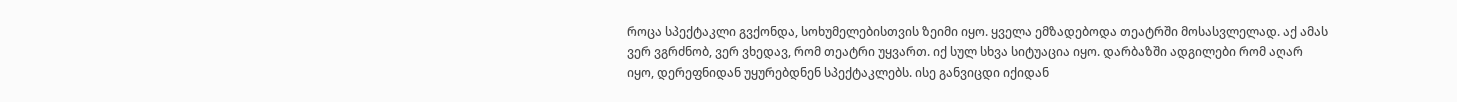როცა სპექტაკლი გვქონდა, სოხუმელებისთვის ზეიმი იყო. ყველა ემზადებოდა თეატრში მოსასვლელად. აქ ამას ვერ ვგრძნობ, ვერ ვხედავ, რომ თეატრი უყვართ. იქ სულ სხვა სიტუაცია იყო. დარბაზში ადგილები რომ აღარ იყო, დერეფნიდან უყურებდნენ სპექტაკლებს. ისე განვიცდი იქიდან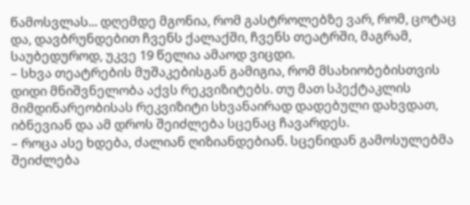წამოსვლას... დღემდე მგონია, რომ გასტროლებზე ვარ, რომ, ცოტაც და, დავბრუნდებით ჩვენს ქალაქში, ჩვენს თეატრში, მაგრამ, საუბედუროდ, უკვე 19 წელია ამაოდ ვიცდი.
– სხვა თეატრების მუშაკებისგან გამიგია, რომ მსახიობებისთვის დიდი მნიშვნელობა აქვს რეკვიზიტებს. თუ მათ სპექტაკლის მიმდინარეობისას რეკვიზიტი სხვანაირად დადებული დახვდათ, იბნევიან და ამ დროს შეიძლება სცენაც ჩავარდეს.
– როცა ასე ხდება, ძალიან ღიზიანდებიან. სცენიდან გამოსულებმა შეიძლება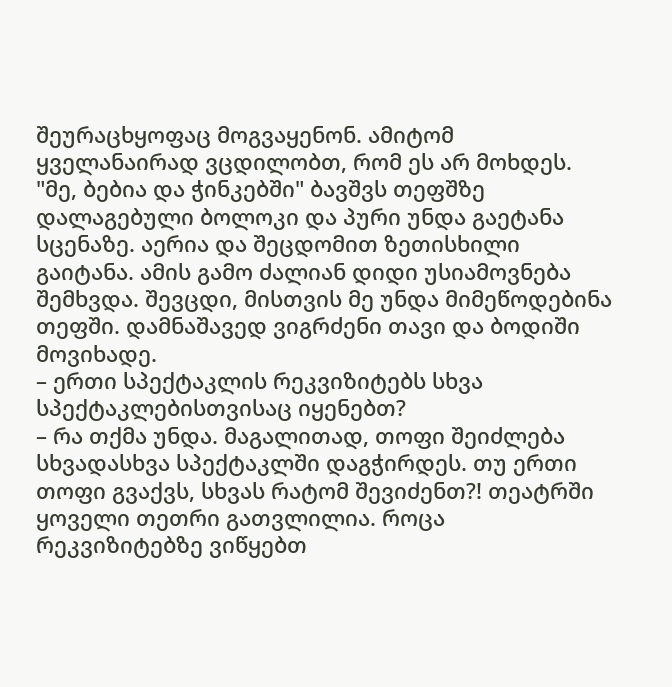შეურაცხყოფაც მოგვაყენონ. ამიტომ ყველანაირად ვცდილობთ, რომ ეს არ მოხდეს. "მე, ბებია და ჭინკებში" ბავშვს თეფშზე დალაგებული ბოლოკი და პური უნდა გაეტანა სცენაზე. აერია და შეცდომით ზეთისხილი გაიტანა. ამის გამო ძალიან დიდი უსიამოვნება შემხვდა. შევცდი, მისთვის მე უნდა მიმეწოდებინა თეფში. დამნაშავედ ვიგრძენი თავი და ბოდიში მოვიხადე.
– ერთი სპექტაკლის რეკვიზიტებს სხვა სპექტაკლებისთვისაც იყენებთ?
– რა თქმა უნდა. მაგალითად, თოფი შეიძლება სხვადასხვა სპექტაკლში დაგჭირდეს. თუ ერთი თოფი გვაქვს, სხვას რატომ შევიძენთ?! თეატრში ყოველი თეთრი გათვლილია. როცა რეკვიზიტებზე ვიწყებთ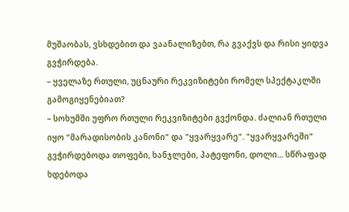მუშაობას, ვსხდებით და ვაანალიზებთ, რა გვაქვს და რისი ყიდვა გვჭირდება.
– ყველაზე რთული, უცნაური რეკვიზიტები რომელ სპექტაკლში გამოგიყენებიათ?
– სოხუმში უფრო რთული რეკვიზიტები გვქონდა. ძალიან რთული იყო "მარადისობის კანონი" და "ყვარყვარე". "ყვარყვარეში" გვჭირდებოდა თოფები, ხანჯლები, პატეფონი, დოლი... სწრაფად ხდებოდა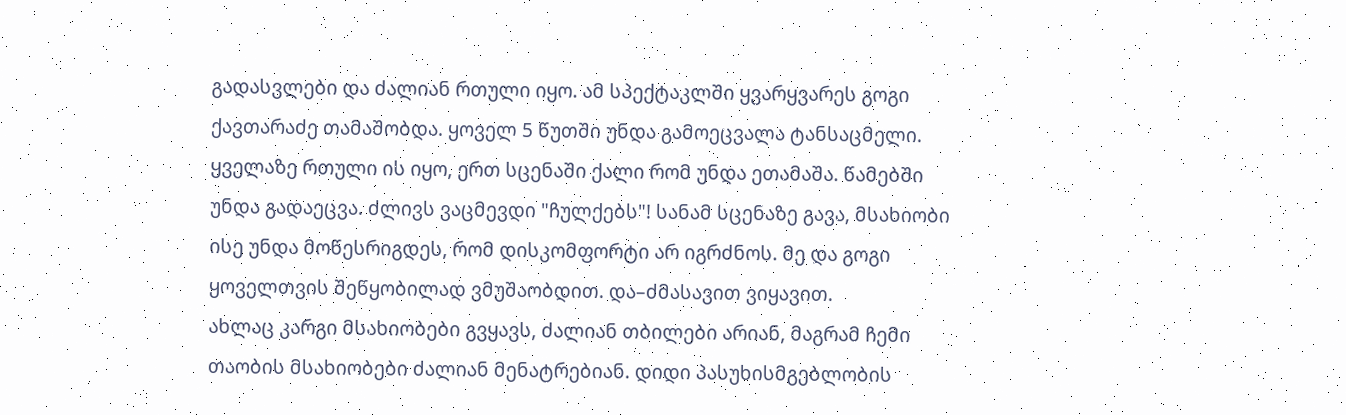გადასვლები და ძალიან რთული იყო. ამ სპექტაკლში ყვარყვარეს გოგი ქავთარაძე თამაშობდა. ყოველ 5 წუთში უნდა გამოეცვალა ტანსაცმელი. ყველაზე რთული ის იყო, ერთ სცენაში ქალი რომ უნდა ეთამაშა. წამებში უნდა გადაეცვა. ძლივს ვაცმევდი "ჩულქებს"! სანამ სცენაზე გავა, მსახიობი ისე უნდა მოწესრიგდეს, რომ დისკომფორტი არ იგრძნოს. მე და გოგი ყოველთვის შეწყობილად ვმუშაობდით. და–ძმასავით ვიყავით.
ახლაც კარგი მსახიობები გვყავს, ძალიან თბილები არიან, მაგრამ ჩემი თაობის მსახიობები ძალიან მენატრებიან. დიდი პასუხისმგებლობის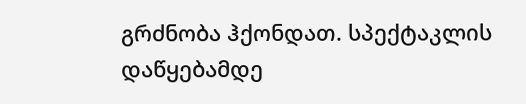გრძნობა ჰქონდათ. სპექტაკლის დაწყებამდე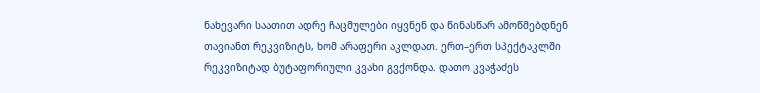ნახევარი საათით ადრე ჩაცმულები იყვნენ და წინასწარ ამოწმებდნენ თავიანთ რეკვიზიტს, ხომ არაფერი აკლდათ. ერთ–ერთ სპექტაკლში რეკვიზიტად ბუტაფორიული კვახი გვქონდა. დათო კვაჭაძეს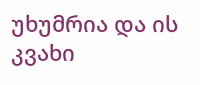უხუმრია და ის კვახი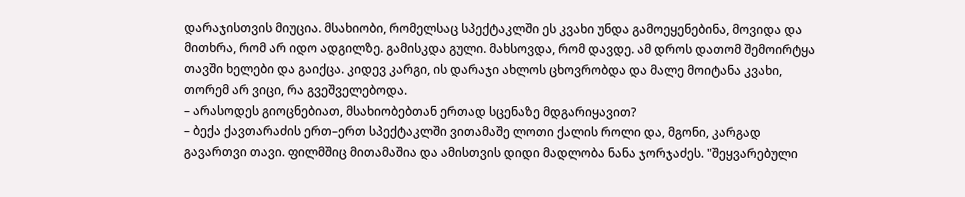დარაჯისთვის მიუცია. მსახიობი, რომელსაც სპექტაკლში ეს კვახი უნდა გამოეყენებინა, მოვიდა და მითხრა, რომ არ იდო ადგილზე. გამისკდა გული. მახსოვდა, რომ დავდე. ამ დროს დათომ შემოირტყა თავში ხელები და გაიქცა. კიდევ კარგი, ის დარაჯი ახლოს ცხოვრობდა და მალე მოიტანა კვახი, თორემ არ ვიცი, რა გვეშველებოდა.
– არასოდეს გიოცნებიათ, მსახიობებთან ერთად სცენაზე მდგარიყავით?
– ბექა ქავთარაძის ერთ–ერთ სპექტაკლში ვითამაშე ლოთი ქალის როლი და, მგონი, კარგად გავართვი თავი. ფილმშიც მითამაშია და ამისთვის დიდი მადლობა ნანა ჯორჯაძეს. "შეყვარებული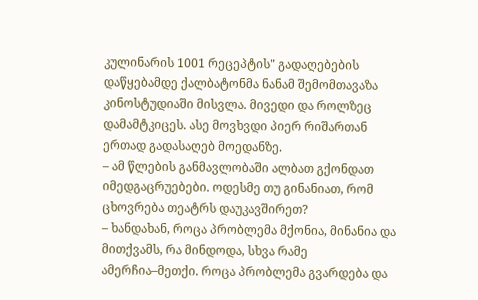კულინარის 1001 რეცეპტის" გადაღებების დაწყებამდე ქალბატონმა ნანამ შემომთავაზა კინოსტუდიაში მისვლა. მივედი და როლზეც დამამტკიცეს. ასე მოვხვდი პიერ რიშართან ერთად გადასაღებ მოედანზე.
– ამ წლების განმავლობაში ალბათ გქონდათ იმედგაცრუებები. ოდესმე თუ გინანიათ, რომ ცხოვრება თეატრს დაუკავშირეთ?
– ხანდახან, როცა პრობლემა მქონია, მინანია და მითქვამს, რა მინდოდა, სხვა რამე ამერჩია–მეთქი. როცა პრობლემა გვარდება და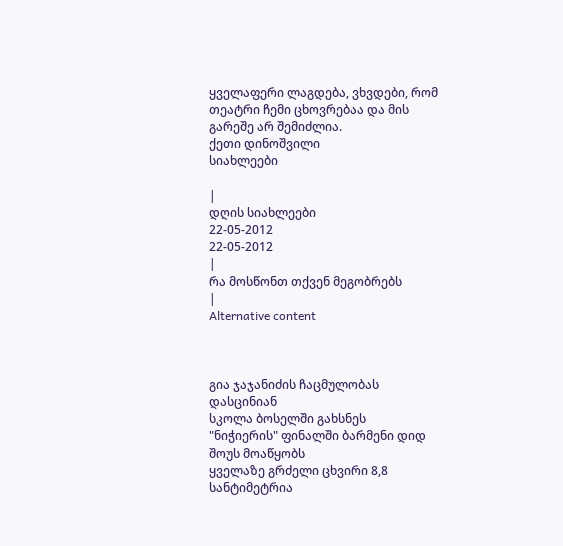ყველაფერი ლაგდება, ვხვდები, რომ თეატრი ჩემი ცხოვრებაა და მის გარეშე არ შემიძლია.
ქეთი დინოშვილი
სიახლეები

|
დღის სიახლეები
22-05-2012
22-05-2012
|
რა მოსწონთ თქვენ მეგობრებს
|
Alternative content



გია ჯაჯანიძის ჩაცმულობას დასცინიან
სკოლა ბოსელში გახსნეს
"ნიჭიერის" ფინალში ბარმენი დიდ შოუს მოაწყობს
ყველაზე გრძელი ცხვირი 8,8 სანტიმეტრია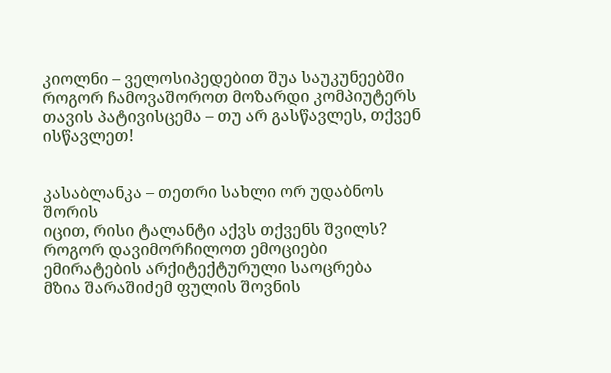კიოლნი – ველოსიპედებით შუა საუკუნეებში
როგორ ჩამოვაშოროთ მოზარდი კომპიუტერს
თავის პატივისცემა – თუ არ გასწავლეს, თქვენ ისწავლეთ!


კასაბლანკა – თეთრი სახლი ორ უდაბნოს შორის
იცით, რისი ტალანტი აქვს თქვენს შვილს?
როგორ დავიმორჩილოთ ემოციები
ემირატების არქიტექტურული საოცრება
მზია შარაშიძემ ფულის შოვნის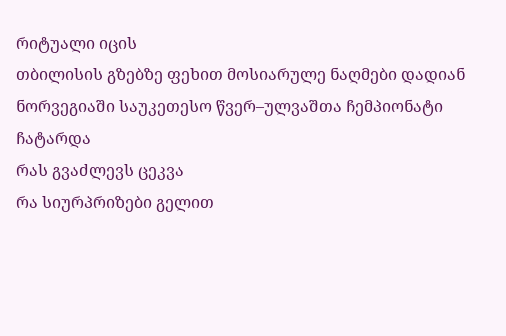რიტუალი იცის
თბილისის გზებზე ფეხით მოსიარულე ნაღმები დადიან
ნორვეგიაში საუკეთესო წვერ–ულვაშთა ჩემპიონატი ჩატარდა
რას გვაძლევს ცეკვა
რა სიურპრიზები გელით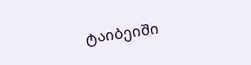ტაიბეიში